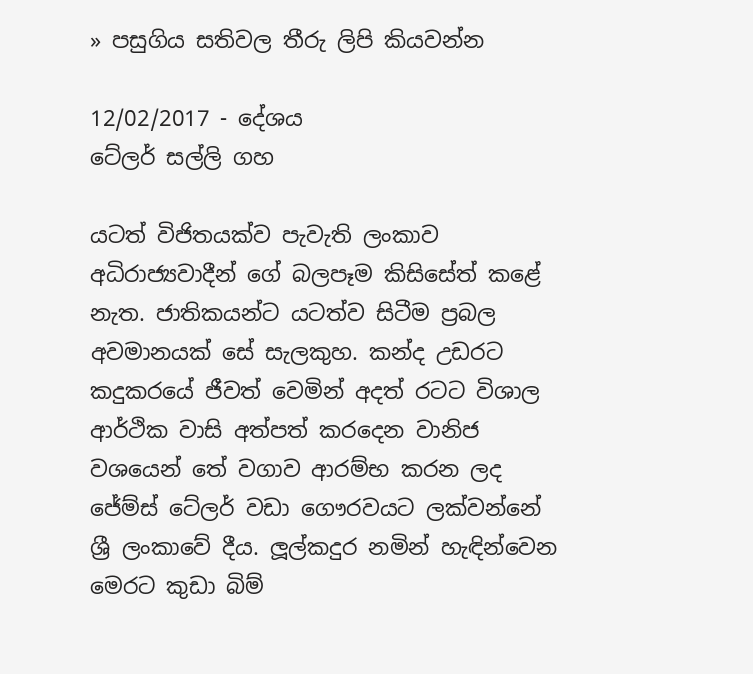» පසුගිය සතිවල තීරු ලිපි කියවන්න

12/02/2017 - දේශය
ටේලර් සල්ලි ගහ

යටත් විජිතයක්ව පැවැති ලංකාව අධිරාජ්‍යවාදීන් ගේ බලපෑම කිසිසේත් කළේ නැත. ජාතිකයන්ට යටත්ව සිටීම ප්‍රබල අවමානයක් සේ සැලකුහ. කන්ද උඩරට කදුකරයේ ජීවත් වෙමින් අදත් රටට විශාල ආර්ථික වාසි අත්පත් කරදෙන වානිජ වශයෙන් තේ වගාව ආරම්භ කරන ලද ජේම්ස් ටේලර් වඩා ගෞරවයට ලක්වන්නේ ශ්‍රී ලංකාවේ දීය. ලූල්කදුර නමින් හැඳින්වෙන මෙරට කුඩා බිම්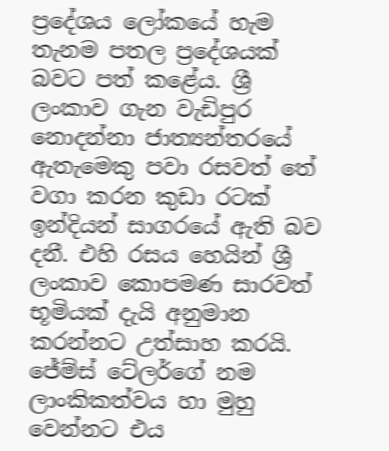ප්‍රදේශය ලෝකයේ හැම තැනම පතල ප්‍රදේශයක් බවට පත් කළේය. ශ්‍රී ලංකාව ගැන වැඩිපුර නොදන්නා ජාත්‍යන්තරයේ ඇතැමෙකු පවා රසවත් තේ වගා කරන කුඩා රටක් ඉන්දියන් සාගරයේ ඇති බව දනී. එහි රසය හෙයින් ශ්‍රී ලංකාව කොපමණ සාරවත් භූමියක් දැයි අනුමාන කරන්නට උත්සාහ කරයි. ජේම්ස් ටේලර්ගේ නම ලාංකිකත්වය හා මුහු වෙන්නට එය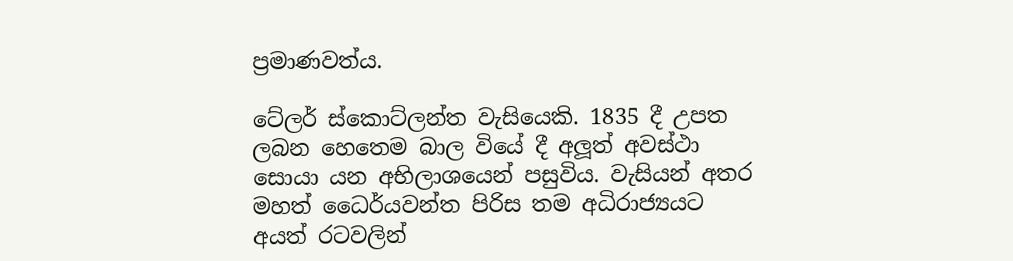ප්‍රමාණවත්ය.

ටේලර් ස්කොට්ලන්ත වැසියෙකි. 1835 දී උපත ලබන හෙතෙම බාල වියේ දී අලූත් අවස්ථා සොයා යන අභිලාශයෙන් පසුවිය. වැසියන් අතර මහත් ධෛර්යවන්ත පිරිස තම අධිරාජ්‍යයට අයත් රටවලින්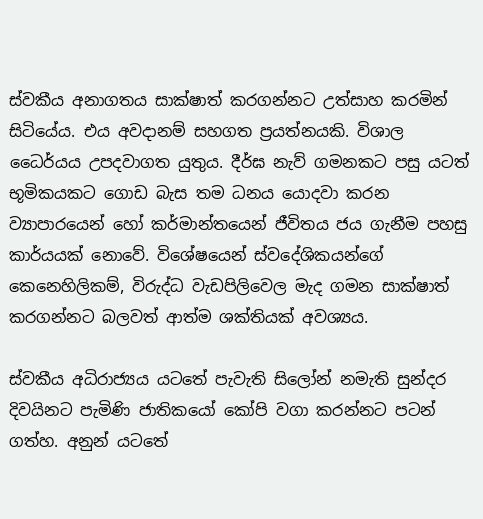ස්වකීය අනාගතය සාක්ෂාත් කරගන්නට උත්සාහ කරමින් සිටියේය. එය අවදානම් සහගත ප්‍රයත්නයකි. විශාල ධෛර්යය උපදවාගත යුතුය. දීර්ඝ නැව් ගමනකට පසු යටත් භූමිකයකට ගොඩ බැස තම ධනය යොදවා කරන ව්‍යාපාරයෙන් හෝ කර්මාන්තයෙන් ජීවිතය ජය ගැනීම පහසු කාර්යයක් නොවේ. විශේෂයෙන් ස්වදේශිකයන්ගේ කෙනෙහිලිකම්, විරුද්ධ වැඩපිලිවෙල මැද ගමන සාක්ෂාත් කරගන්නට බලවත් ආත්ම ශක්තියක් අවශ්‍යය.

ස්වකීය අධිරාජ්‍යය යටතේ පැවැති සිලෝන් නමැති සුන්දර දිවයිනට පැමිණි ජාතිකයෝ කෝපි වගා කරන්නට පටන් ගත්හ. අනුන් යටතේ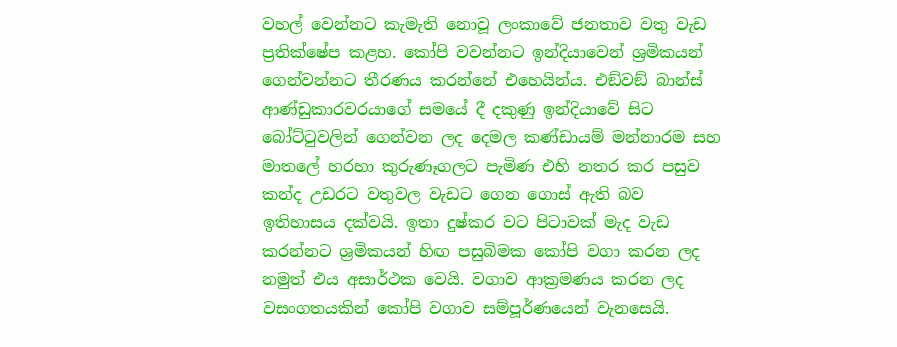වහල් වෙන්නට කැමැති නොවූ ලංකාවේ ජනතාව වතු වැඩ ප්‍රතික්ෂේප කළහ. කෝපි වවන්නට ඉන්දියාවෙන් ශ්‍රමිකයන් ගෙන්වන්නට තීරණය කරන්නේ එහෙයින්ය. එඞ්වඞ් බාන්ස් ආණ්ඩුකාරවරයාගේ සමයේ දී දකුණු ඉන්දියාවේ සිට බෝට්ටුවලින් ගෙන්වන ලද දෙමල කණ්ඩායම් මන්නාරම සහ මාතලේ හරහා කුරුණෑගලට පැමිණ එහි නතර කර පසුව කන්ද උඩරට වතුවල වැඩට ගෙන ගොස් ඇති බව ඉතිහාසය දක්වයි. ඉතා දුෂ්කර වට පිටාවක් මැද වැඩ කරන්නට ශ්‍රමිකයන් හිඟ පසුබිමක කෝපි වගා කරන ලද නමුත් එය අසාර්ථක වෙයි. වගාව ආක්‍රමණය කරන ලද වසංගතයකින් කෝපි වගාව සම්පූර්ණයෙන් වැනසෙයි.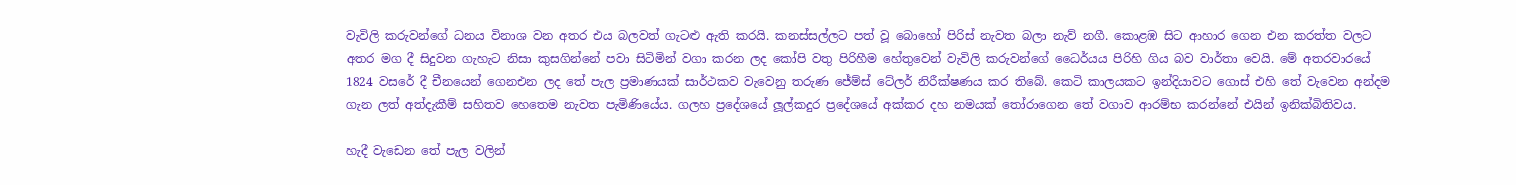වැවිලි කරුවන්ගේ ධනය විනාශ වන අතර එය බලවත් ගැටළු ඇති කරයි. කනස්සල්ලට පත් වූ බොහෝ පිරිස් නැවත බලා නැව් නගී. කොළඹ සිට ආහාර ගෙන එන කරත්ත වලට අතර මග දී සිදුවන ගැහැට නිසා කුසගින්නේ පවා සිටිමින් වගා කරන ලද කෝපි වතු පිරිහීම හේතුවෙන් වැවිලි කරුවන්ගේ ධෛර්යය පිරිහි ගිය බව වාර්තා වෙයි. මේ අතරවාරයේ 1824 වසරේ දී චීනයෙන් ගෙනඑන ලද තේ පැල ප්‍රමාණයක් සාර්ථකව වැවෙනු තරුණ ජේම්ස් ටේලර් නිරීක්ෂණය කර තිබේ. කෙටි කාලයකට ඉන්දියාවට ගොස් එහි තේ වැවෙන අන්දම ගැන ලත් අත්දැකීම් සහිතව හෙතෙම නැවත පැමිණියේය. ගලහ ප්‍රදේශයේ ලූල්කදුර ප්‍රදේශයේ අක්කර දහ නමයක් තෝරාගෙන තේ වගාව ආරම්භ කරන්නේ එයින් ඉනික්බිතිවය.

හැදී වැඩෙන තේ පැල වලින්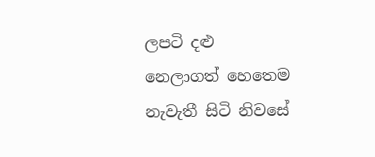ලපටි දළු නෙලාගත් හෙතෙම නැවැතී සිටි නිවසේ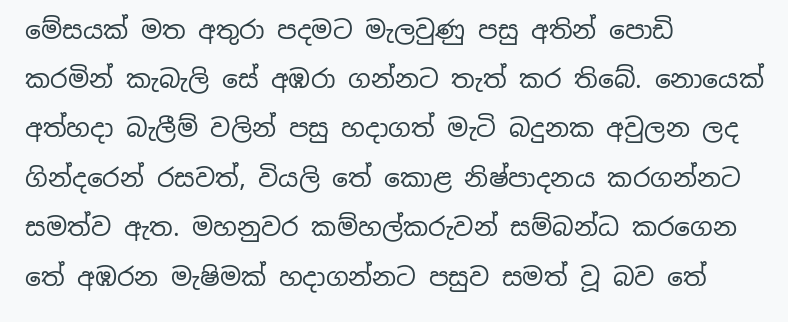මේසයක් මත අතුරා පදමට මැලවුණු පසු අතින් පොඩි කරමින් කැබැලි සේ අඹරා ගන්නට තැත් කර තිබේ. නොයෙක් අත්හදා බැලීම් වලින් පසු හදාගත් මැටි බදුනක අවුලන ලද ගින්දරෙන් රසවත්, වියලි තේ කොළ නිෂ්පාදනය කරගන්නට සමත්ව ඇත. මහනුවර කම්හල්කරුවන් සම්බන්ධ කරගෙන තේ අඹරන මැෂිමක් හදාගන්නට පසුව සමත් වූ බව තේ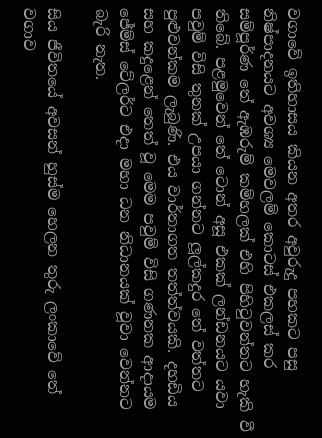වගාවේ ඉතිහාසය කියන අතර අවුරුදු පහකට පසු නිෂ්පාදනයට අවශ්‍ය මෙවලම් කොටස් එකලස් කර සම්පූර්ණ තේ ඇඹරුම් කම්හලක් එහි පිහිටුවන්නට හැකි වී තිබේ. පළමුවෙන් තේ ටොන් අසූ එකක් ලන්ඩනයට යවා පවුම් විසි තුනක් උපයා ගන්නට ලූල්කදුර තේ වත්තට පුළුවන්කම ලැබුණි. එය වාර්තාගත තත්ත්වයකි. දහඩිය සහ කදුළෙන් තෙත් වූ මෙම පවුම් විසි ගණනක ආදායම ජේම්ස් ටේලර්ට එදා මහා ධන නිධානයක් වූවා වෙන්නට බැරි නැත.

සිය ජීවිතයේ අවසන් හුස්ම හෙලන තුරු ලංකාවේ තේ වගාව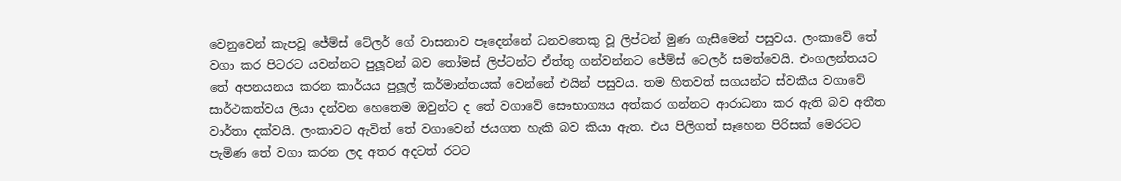වෙනුවෙන් කැපවූ ජේම්ස් ටේලර් ගේ වාසනාව පෑදෙන්නේ ධනවතෙකු වූ ලිප්ටන් මුණ ගැසීමෙන් පසුවය. ලංකාවේ තේ වගා කර පිටරට යවන්නට පුලූවන් බව තෝමස් ලිප්ටන්ට ඒත්තු ගන්වන්නට ජේම්ස් ටෙලර් සමත්වෙයි. එංගලන්තයට තේ අපනයනය කරන කාර්යය පුලූල් කර්මාන්තයක් වෙන්නේ එයින් පසුවය. තම හිතවත් සගයන්ට ස්වකීය වගාවේ සාර්ථකත්වය ලියා දන්වන හෙතෙම ඔවුන්ට ද තේ වගාවේ සෞභාග්‍යය අත්කර ගන්නට ආරාධනා කර ඇති බව අතීත වාර්තා දක්වයි. ලංකාවට ඇවිත් තේ වගාවෙන් ජයගත හැකි බව කියා ඇත. එය පිලිගත් සෑහෙන පිරිසක් මෙරටට පැමිණ තේ වගා කරන ලද අතර අදටත් රටට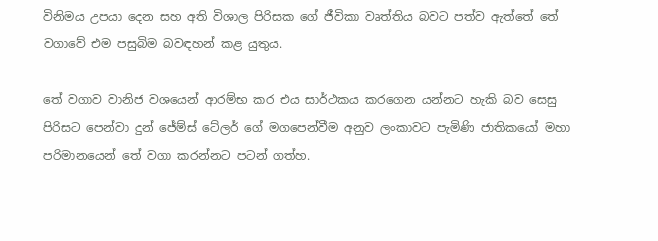විනිමය උපයා දෙන සහ අති විශාල පිරිසක ගේ ජීවිකා වෘත්තිය බවට පත්ව ඇත්තේ තේ වගාවේ එම පසුබිම බවඳහන් කළ යුතුය.

තේ වගාව වානිජ වශයෙන් ආරම්භ කර එය සාර්ථකය කරගෙන යන්නට හැකි බව සෙසු පිරිසට පෙන්වා දුන් ජේම්ස් ටේලර් ගේ මගපෙන්වීම අනුව ලංකාවට පැමිණි ජාතිකයෝ මහා පරිමානයෙන් තේ වගා කරන්නට පටන් ගත්හ.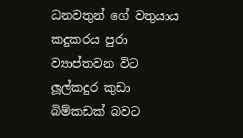ධනවතුන් ගේ වතුයාය කදුකරය පුරා ව්‍යාප්තවන විට ලූල්කදුර කුඩා බිම්කඩක් බවට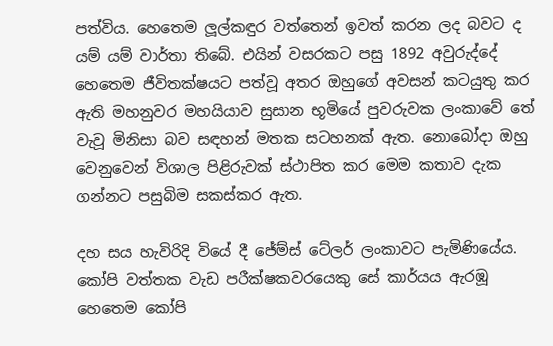පත්විය. හෙතෙම ලූල්කඳුර වත්තෙන් ඉවත් කරන ලද බවට ද යම් යම් වාර්තා තිබේ. එයින් වසරකට පසු 1892 අවුරුද්දේ හෙතෙම ජීවිතක්ෂයට පත්වූ අතර ඔහුගේ අවසන් කටයුතු කර ඇති මහනුවර මහයියාව සුසාන භූමියේ පුවරුවක ලංකාවේ තේ වැවූ මිනිසා බව සඳහන් මතක සටහනක් ඇත. නොබෝදා ඔහු වෙනුවෙන් විශාල පිළිරුවක් ස්ථාපිත කර මෙම කතාව දැක ගන්නට පසුබිම සකස්කර ඇත.

දහ සය හැවිරිදි වියේ දී ජේම්ස් ටේලර් ලංකාවට පැමිණියේය. කෝපි වත්තක වැඩ පරීක්ෂකවරයෙකු සේ කාර්යය ඇරඹූ හෙතෙම කෝපි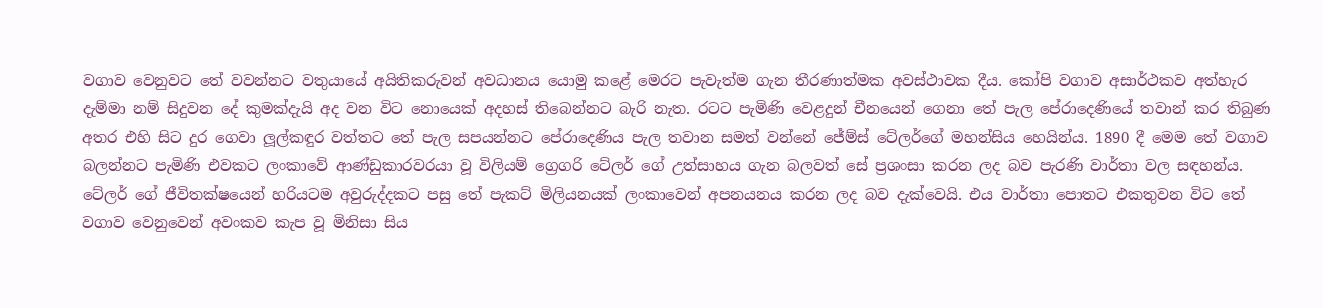වගාව වෙනුවට තේ වවන්නට වතුයායේ අයිතිකරුවන් අවධානය යොමු කළේ මෙරට පැවැත්ම ගැන තීරණාත්මක අවස්ථාවක දීය. කෝපි වගාව අසාර්ථකව අත්හැර දැම්මා නම් සිදුවන දේ කුමක්දැයි අද වන විට නොයෙක් අදහස් තිබෙන්නට බැරි නැත. රටට පැමිණි වෙළදුන් චීනයෙන් ගෙනා තේ පැල පේරාදෙණියේ තවාන් කර තිබුණ අතර එහි සිට දුර ගෙවා ලූල්කඳුර වත්තට තේ පැල සපයන්නට පේරාදෙණිය පැල තවාන සමත් වන්නේ ජේම්ස් ටේලර්ගේ මහන්සිය හෙයින්ය. 1890 දී මෙම තේ වගාව බලන්නට පැමිණි එවකට ලංකාවේ ආණ්ඩුකාරවරයා වූ විලියම් ග්‍රෙගරි ටේලර් ගේ උත්සාහය ගැන බලවත් සේ ප්‍රශංසා කරන ලද බව පැරණි වාර්තා වල සඳහන්ය. ටේලර් ගේ ජීවිතක්ෂයෙන් හරියටම අවුරුද්දකට පසු තේ පැකට් මිලියනයක් ලංකාවෙන් අපනයනය කරන ලද බව දැක්වෙයි. එය වාර්තා පොතට එකතුවන විට තේ වගාව වෙනුවෙන් අවංකව කැප වූ මිනිසා සිය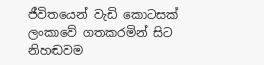ජීවිතයෙන් වැඩි කොටසක් ලංකාවේ ගතකරමින් සිට නිහඬවම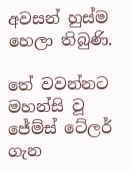අවසන් හුස්ම හෙලා තිබුණි.

තේ වවන්නට මහන්සි වූ ජේම්ස් ටේලර් ගැන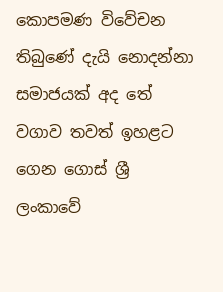කොපමණ විවේචන තිබුණේ දැයි නොදන්නා සමාජයක් අද තේ වගාව තවත් ඉහළට ගෙන ගොස් ශ්‍රී ලංකාවේ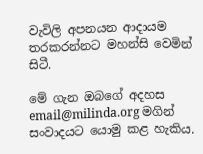වැවිලි අපනයන ආදායම තරකරන්නට මහන්සි වෙමින් සිටී.

මේ ගැන ඔබගේ අදහස email@milinda.org මගින් සංවාදයට යොමු කළ හැකිය.